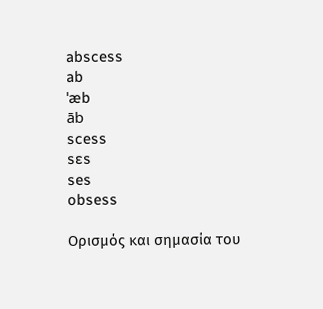abscess
ab
ˈæb
āb
scess
sɛs
ses
obsess

Ορισμός και σημασία του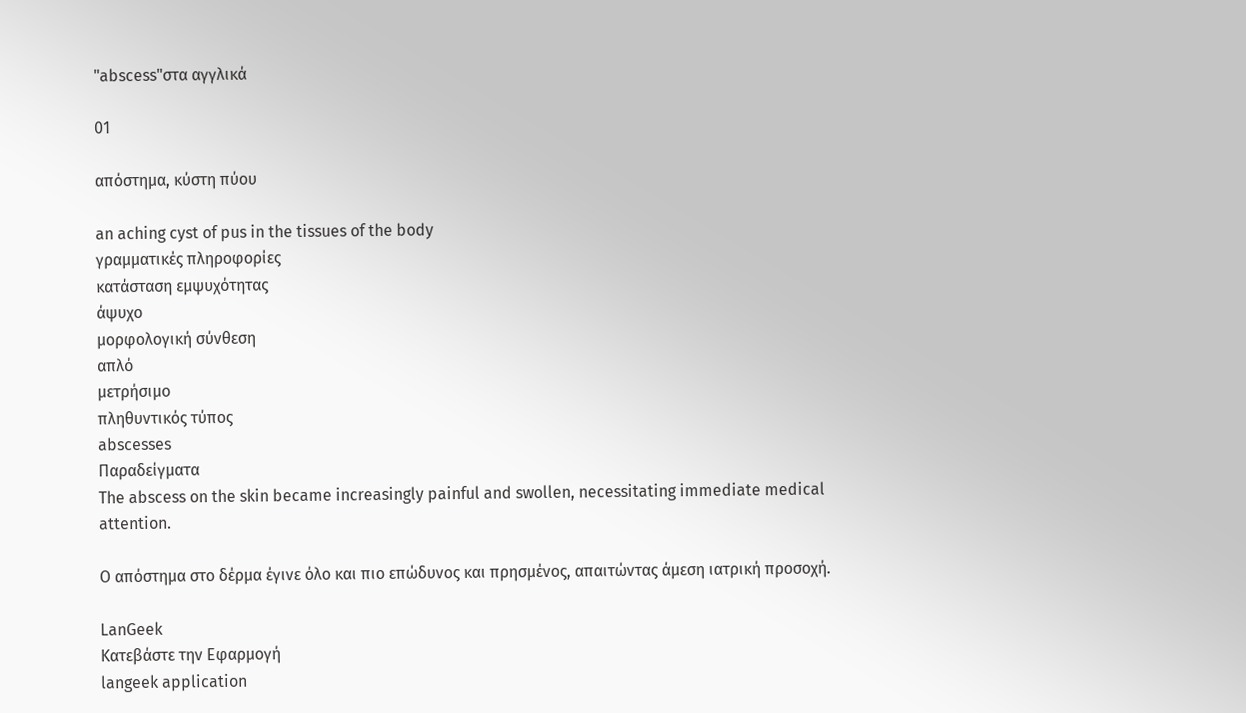"abscess"στα αγγλικά

01

απόστημα, κύστη πύου

an aching cyst of pus in the tissues of the body
γραμματικές πληροφορίες
κατάσταση εμψυχότητας
άψυχο
μορφολογική σύνθεση
απλό
μετρήσιμο
πληθυντικός τύπος
abscesses
Παραδείγματα
The abscess on the skin became increasingly painful and swollen, necessitating immediate medical attention.

Ο απόστημα στο δέρμα έγινε όλο και πιο επώδυνος και πρησμένος, απαιτώντας άμεση ιατρική προσοχή.

LanGeek
Κατεβάστε την Εφαρμογή
langeek application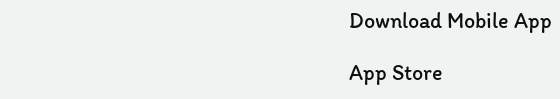Download Mobile App

App Store